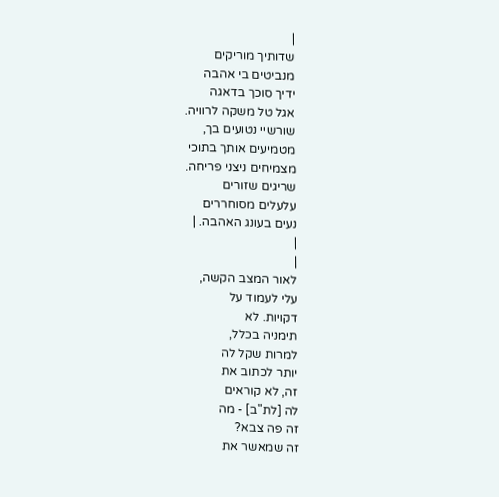|
שדותיך מוריקים
מנביטים בי אהבה
ידיך סוכך בדאגה
אגל טל משקה לרוויה.
שורשיי נטועים בך,
מטמיעים אותך בתוכי
מצמיחים ניצני פריחה.
שריגים שזורים
עלעלים מסוחררים
נעים בעונג האהבה. |
|
|
לאור המצב הקשה,
עלי לעמוד על
דקויות. לא
תימניה בכלל,
למרות שקל לה
יותר לכתוב את
זה, לא קוראים
לה [לת"ב] - מה
זה פה צבא?
זה שמאשר את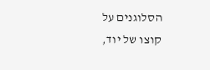הסלוגנים על
קוצו של יוד,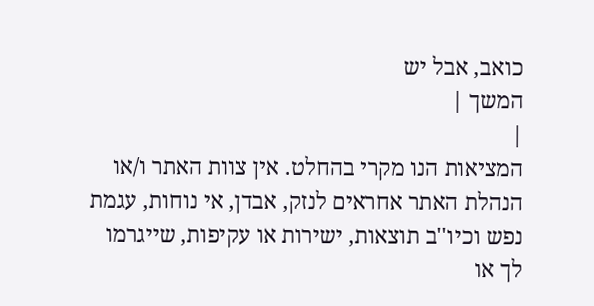כואב, אבל יש
המשך |
|
המציאות הנו מקרי בהחלט. אין צוות האתר ו/או
הנהלת האתר אחראים לנזק, אבדן, אי נוחות, עגמת
נפש וכיו''ב תוצאות, ישירות או עקיפות, שייגרמו
לך או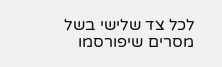לכל צד שלישי בשל מסרים שיפורסמו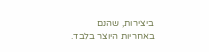ביצירות, שהנם באחריות היוצר בלבד.